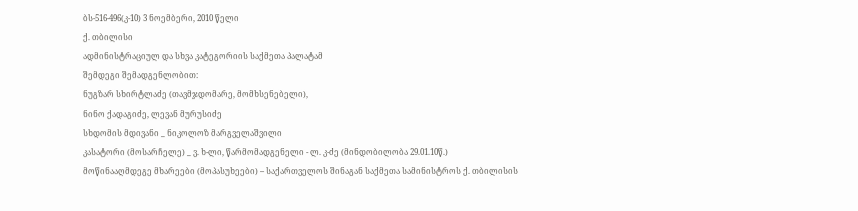ბს-516-496(კ-10) 3 ნოემბერი, 2010 წელი
ქ. თბილისი
ადმინისტრაციულ და სხვა კატეგორიის საქმეთა პალატამ
შემდეგი შემადგენლობით:
ნუგზარ სხირტლაძე (თავმჯდომარე, მომხსენებელი),
ნინო ქადაგიძე, ლევან მურუსიძე
სხდომის მდივანი _ ნიკოლოზ მარგველაშვილი
კასატორი (მოსარჩელე) _ ვ. ხ-ლი, წარმომადგენელი - ლ. კ-ძე (მინდობილობა 29.01.10წ.)
მოწინააღმდეგე მხარეები (მოპასუხეები) – საქართველოს შინაგან საქმეთა სამინისტროს ქ. თბილისის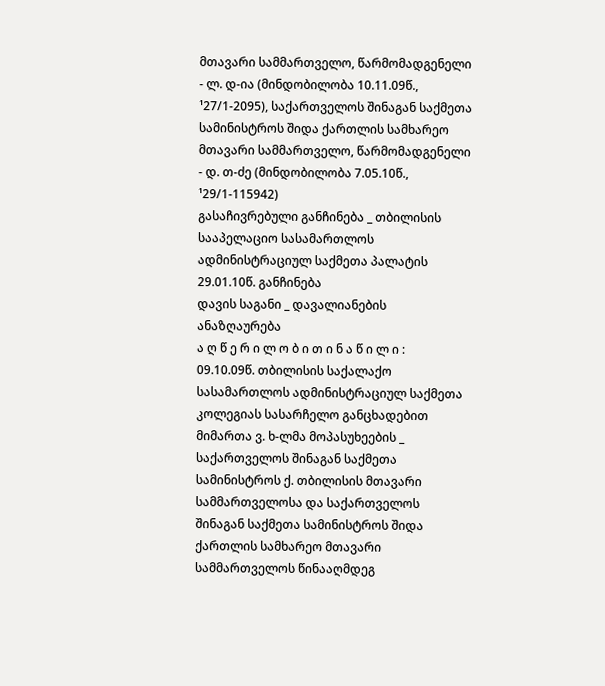მთავარი სამმართველო, წარმომადგენელი - ლ. დ-ია (მინდობილობა 10.11.09წ., ¹27/1-2095), საქართველოს შინაგან საქმეთა სამინისტროს შიდა ქართლის სამხარეო მთავარი სამმართველო, წარმომადგენელი - დ. თ-ძე (მინდობილობა 7.05.10წ., ¹29/1-115942)
გასაჩივრებული განჩინება _ თბილისის სააპელაციო სასამართლოს ადმინისტრაციულ საქმეთა პალატის 29.01.10წ. განჩინება
დავის საგანი _ დავალიანების ანაზღაურება
ა ღ წ ე რ ი ლ ო ბ ი თ ი ნ ა წ ი ლ ი :
09.10.09წ. თბილისის საქალაქო სასამართლოს ადმინისტრაციულ საქმეთა კოლეგიას სასარჩელო განცხადებით მიმართა ვ. ხ-ლმა მოპასუხეების _ საქართველოს შინაგან საქმეთა სამინისტროს ქ. თბილისის მთავარი სამმართველოსა და საქართველოს შინაგან საქმეთა სამინისტროს შიდა ქართლის სამხარეო მთავარი სამმართველოს წინააღმდეგ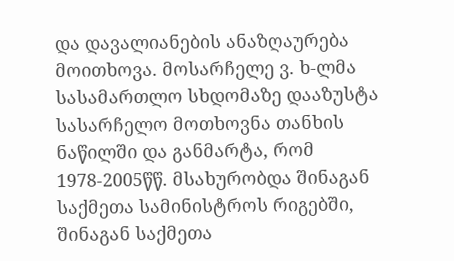და დავალიანების ანაზღაურება მოითხოვა. მოსარჩელე ვ. ხ-ლმა სასამართლო სხდომაზე დააზუსტა სასარჩელო მოთხოვნა თანხის ნაწილში და განმარტა, რომ 1978-2005წწ. მსახურობდა შინაგან საქმეთა სამინისტროს რიგებში, შინაგან საქმეთა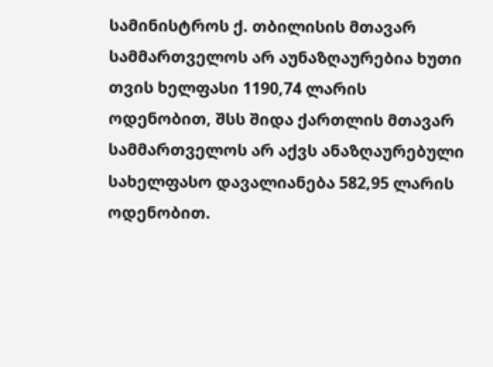სამინისტროს ქ. თბილისის მთავარ სამმართველოს არ აუნაზღაურებია ხუთი თვის ხელფასი 1190,74 ლარის ოდენობით, შსს შიდა ქართლის მთავარ სამმართველოს არ აქვს ანაზღაურებული სახელფასო დავალიანება 582,95 ლარის ოდენობით.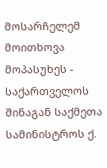მოსარჩელემ მოითხოვა მოპასუხეს - საქართველოს შინაგან საქმეთა სამინისტროს ქ.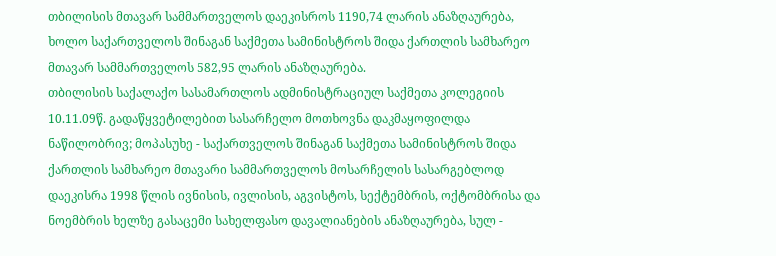თბილისის მთავარ სამმართველოს დაეკისროს 1190,74 ლარის ანაზღაურება, ხოლო საქართველოს შინაგან საქმეთა სამინისტროს შიდა ქართლის სამხარეო მთავარ სამმართველოს 582,95 ლარის ანაზღაურება.
თბილისის საქალაქო სასამართლოს ადმინისტრაციულ საქმეთა კოლეგიის 10.11.09წ. გადაწყვეტილებით სასარჩელო მოთხოვნა დაკმაყოფილდა ნაწილობრივ; მოპასუხე - საქართველოს შინაგან საქმეთა სამინისტროს შიდა ქართლის სამხარეო მთავარი სამმართველოს მოსარჩელის სასარგებლოდ დაეკისრა 1998 წლის ივნისის, ივლისის, აგვისტოს, სექტემბრის, ოქტომბრისა და ნოემბრის ხელზე გასაცემი სახელფასო დავალიანების ანაზღაურება, სულ -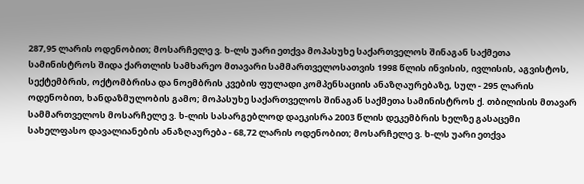287,95 ლარის ოდენობით; მოსარჩელე ვ. ხ-ლს უარი ეთქვა მოპასუხე საქართველოს შინაგან საქმეთა სამინისტროს შიდა ქართლის სამხარეო მთავარი სამმართველოსათვის 1998 წლის ინვისის, ივლისის, აგვისტოს, სექტემბრის, ოქტომბრისა და ნოემბრის კვების ფულადი კომპენსაციის ანაზღაურებაზე, სულ - 295 ლარის ოდენობით, ხანდაზმულობის გამო; მოპასუხე საქართველოს შინაგან საქმეთა სამინისტროს ქ. თბილისის მთავარ სამმართველოს მოსარჩელე ვ. ხ-ლის სასარგებლოდ დაეკისრა 2003 წლის დეკემბრის ხელზე გასაცემი სახელფასო დავალიანების ანაზღაურება - 68,72 ლარის ოდენობით; მოსარჩელე ვ. ხ-ლს უარი ეთქვა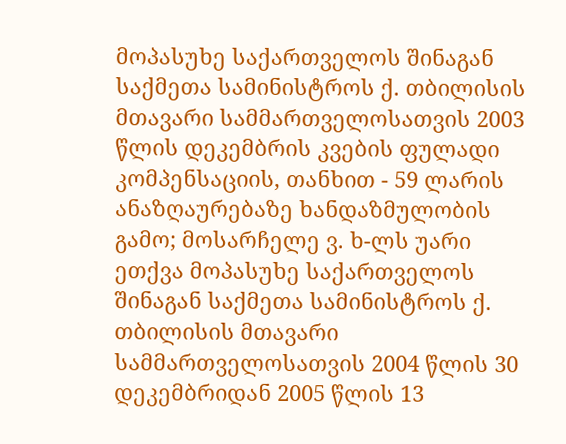მოპასუხე საქართველოს შინაგან საქმეთა სამინისტროს ქ. თბილისის მთავარი სამმართველოსათვის 2003 წლის დეკემბრის კვების ფულადი კომპენსაციის, თანხით - 59 ლარის ანაზღაურებაზე ხანდაზმულობის გამო; მოსარჩელე ვ. ხ-ლს უარი ეთქვა მოპასუხე საქართველოს შინაგან საქმეთა სამინისტროს ქ. თბილისის მთავარი სამმართველოსათვის 2004 წლის 30 დეკემბრიდან 2005 წლის 13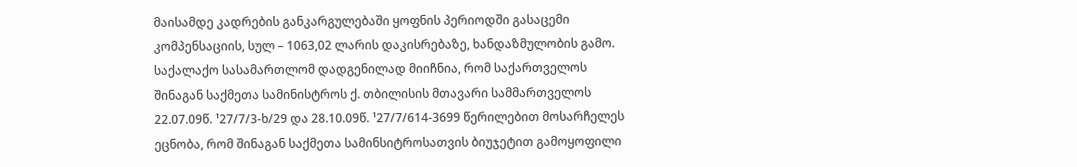მაისამდე კადრების განკარგულებაში ყოფნის პერიოდში გასაცემი კომპენსაციის, სულ – 1063,02 ლარის დაკისრებაზე, ხანდაზმულობის გამო. საქალაქო სასამართლომ დადგენილად მიიჩნია, რომ საქართველოს შინაგან საქმეთა სამინისტროს ქ. თბილისის მთავარი სამმართველოს 22.07.09წ. ¹27/7/3-ხ/29 და 28.10.09წ. ¹27/7/614-3699 წერილებით მოსარჩელეს ეცნობა, რომ შინაგან საქმეთა სამინსიტროსათვის ბიუჯეტით გამოყოფილი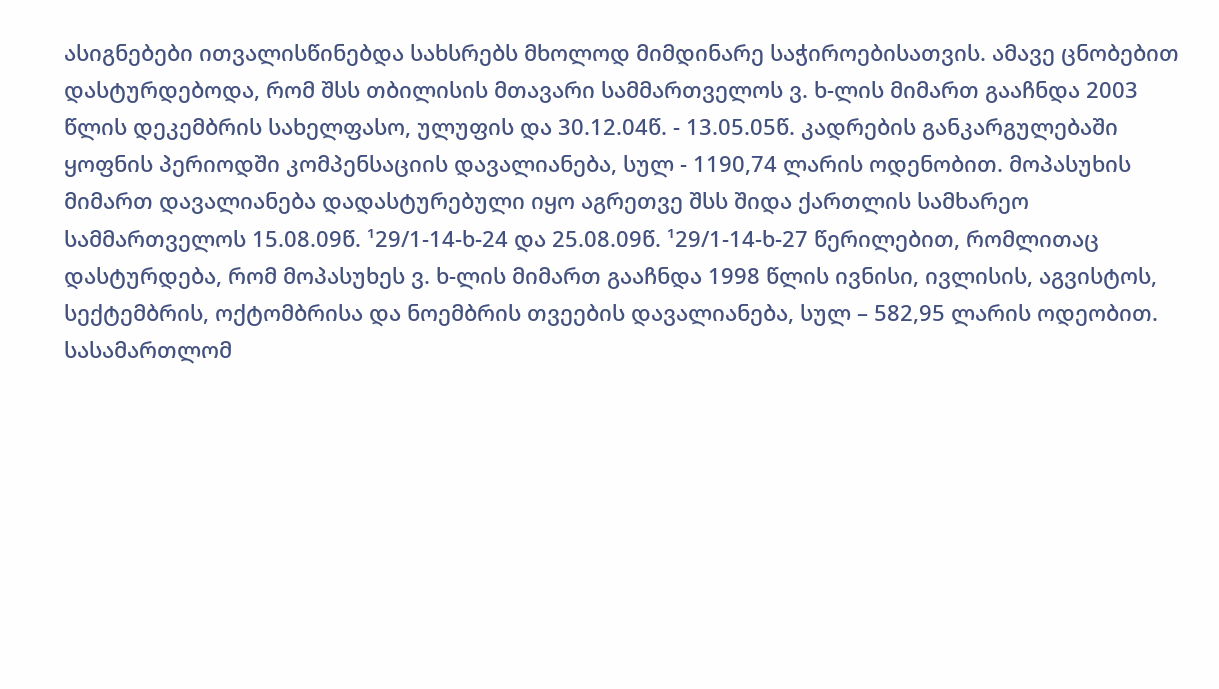ასიგნებები ითვალისწინებდა სახსრებს მხოლოდ მიმდინარე საჭიროებისათვის. ამავე ცნობებით დასტურდებოდა, რომ შსს თბილისის მთავარი სამმართველოს ვ. ხ-ლის მიმართ გააჩნდა 2003 წლის დეკემბრის სახელფასო, ულუფის და 30.12.04წ. - 13.05.05წ. კადრების განკარგულებაში ყოფნის პერიოდში კომპენსაციის დავალიანება, სულ - 1190,74 ლარის ოდენობით. მოპასუხის მიმართ დავალიანება დადასტურებული იყო აგრეთვე შსს შიდა ქართლის სამხარეო სამმართველოს 15.08.09წ. ¹29/1-14-ხ-24 და 25.08.09წ. ¹29/1-14-ხ-27 წერილებით, რომლითაც დასტურდება, რომ მოპასუხეს ვ. ხ-ლის მიმართ გააჩნდა 1998 წლის ივნისი, ივლისის, აგვისტოს, სექტემბრის, ოქტომბრისა და ნოემბრის თვეების დავალიანება, სულ – 582,95 ლარის ოდეობით. სასამართლომ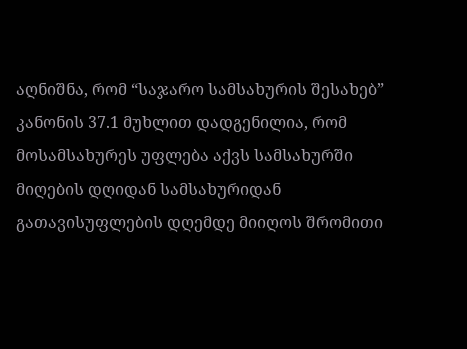აღნიშნა, რომ “საჯარო სამსახურის შესახებ” კანონის 37.1 მუხლით დადგენილია, რომ მოსამსახურეს უფლება აქვს სამსახურში მიღების დღიდან სამსახურიდან გათავისუფლების დღემდე მიიღოს შრომითი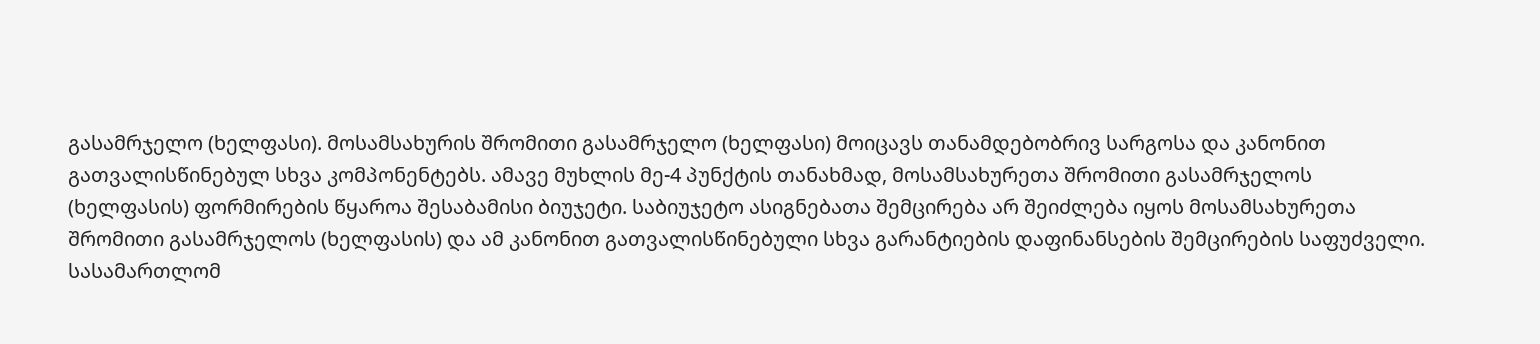გასამრჯელო (ხელფასი). მოსამსახურის შრომითი გასამრჯელო (ხელფასი) მოიცავს თანამდებობრივ სარგოსა და კანონით გათვალისწინებულ სხვა კომპონენტებს. ამავე მუხლის მე-4 პუნქტის თანახმად, მოსამსახურეთა შრომითი გასამრჯელოს (ხელფასის) ფორმირების წყაროა შესაბამისი ბიუჯეტი. საბიუჯეტო ასიგნებათა შემცირება არ შეიძლება იყოს მოსამსახურეთა შრომითი გასამრჯელოს (ხელფასის) და ამ კანონით გათვალისწინებული სხვა გარანტიების დაფინანსების შემცირების საფუძველი. სასამართლომ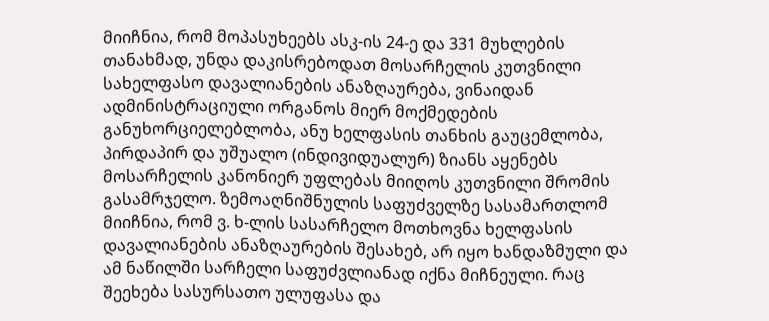მიიჩნია, რომ მოპასუხეებს ასკ-ის 24-ე და 331 მუხლების თანახმად, უნდა დაკისრებოდათ მოსარჩელის კუთვნილი სახელფასო დავალიანების ანაზღაურება, ვინაიდან ადმინისტრაციული ორგანოს მიერ მოქმედების განუხორციელებლობა, ანუ ხელფასის თანხის გაუცემლობა, პირდაპირ და უშუალო (ინდივიდუალურ) ზიანს აყენებს მოსარჩელის კანონიერ უფლებას მიიღოს კუთვნილი შრომის გასამრჯელო. ზემოაღნიშნულის საფუძველზე სასამართლომ მიიჩნია, რომ ვ. ხ-ლის სასარჩელო მოთხოვნა ხელფასის დავალიანების ანაზღაურების შესახებ, არ იყო ხანდაზმული და ამ ნაწილში სარჩელი საფუძვლიანად იქნა მიჩნეული. რაც შეეხება სასურსათო ულუფასა და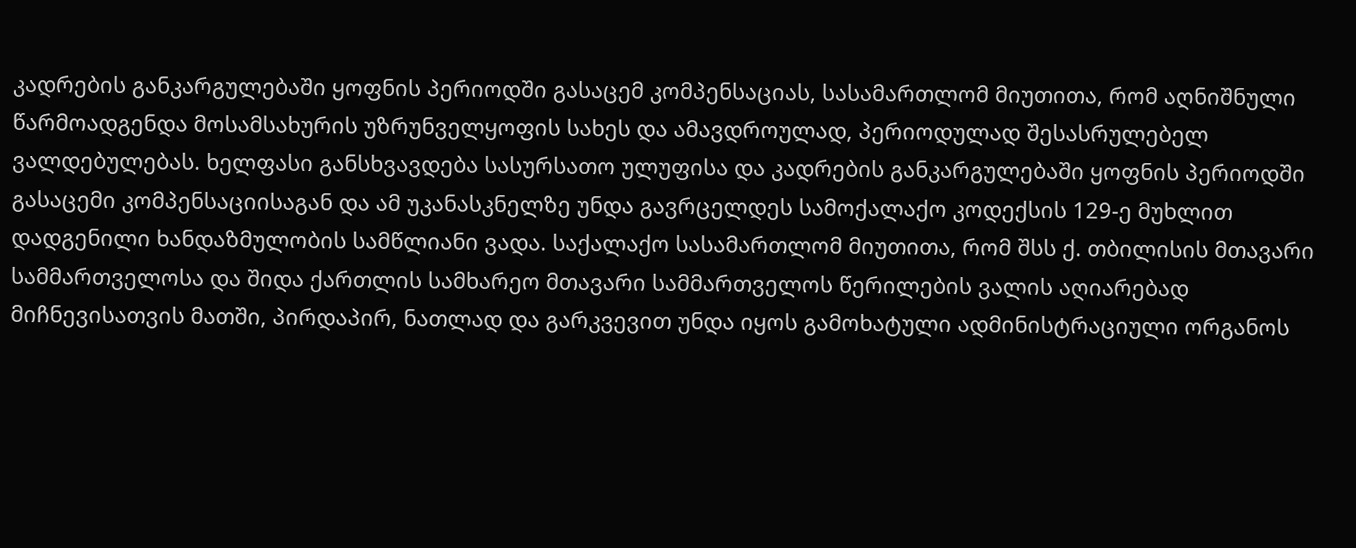კადრების განკარგულებაში ყოფნის პერიოდში გასაცემ კომპენსაციას, სასამართლომ მიუთითა, რომ აღნიშნული წარმოადგენდა მოსამსახურის უზრუნველყოფის სახეს და ამავდროულად, პერიოდულად შესასრულებელ ვალდებულებას. ხელფასი განსხვავდება სასურსათო ულუფისა და კადრების განკარგულებაში ყოფნის პერიოდში გასაცემი კომპენსაციისაგან და ამ უკანასკნელზე უნდა გავრცელდეს სამოქალაქო კოდექსის 129-ე მუხლით დადგენილი ხანდაზმულობის სამწლიანი ვადა. საქალაქო სასამართლომ მიუთითა, რომ შსს ქ. თბილისის მთავარი სამმართველოსა და შიდა ქართლის სამხარეო მთავარი სამმართველოს წერილების ვალის აღიარებად მიჩნევისათვის მათში, პირდაპირ, ნათლად და გარკვევით უნდა იყოს გამოხატული ადმინისტრაციული ორგანოს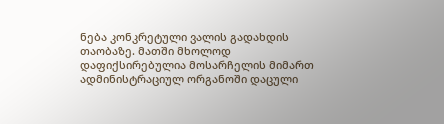ნება კონკრეტული ვალის გადახდის თაობაზე. მათში მხოლოდ დაფიქსირებულია მოსარჩელის მიმართ ადმინისტრაციულ ორგანოში დაცული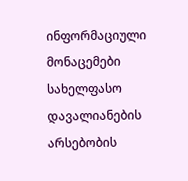ინფორმაციული მონაცემები სახელფასო დავალიანების არსებობის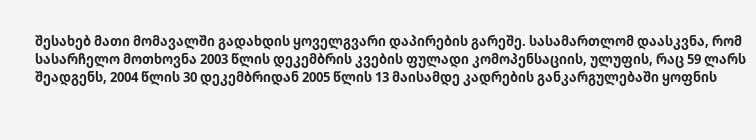შესახებ მათი მომავალში გადახდის ყოველგვარი დაპირების გარეშე. სასამართლომ დაასკვნა, რომ სასარჩელო მოთხოვნა 2003 წლის დეკემბრის კვების ფულადი კომოპენსაციის, ულუფის, რაც 59 ლარს შეადგენს, 2004 წლის 30 დეკემბრიდან 2005 წლის 13 მაისამდე კადრების განკარგულებაში ყოფნის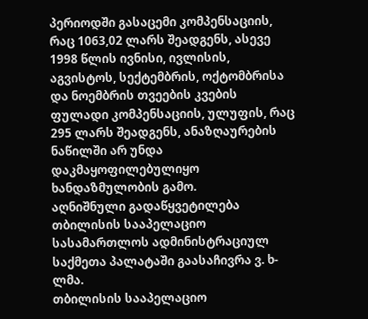პერიოდში გასაცემი კომპენსაციის, რაც 1063,02 ლარს შეადგენს, ასევე 1998 წლის ივნისი, ივლისის, აგვისტოს, სექტემბრის, ოქტომბრისა და ნოემბრის თვეების კვების ფულადი კომპენსაციის, ულუფის, რაც 295 ლარს შეადგენს, ანაზღაურების ნაწილში არ უნდა დაკმაყოფილებულიყო ხანდაზმულობის გამო.
აღნიშნული გადაწყვეტილება თბილისის სააპელაციო სასამართლოს ადმინისტრაციულ საქმეთა პალატაში გაასაჩივრა ვ. ხ-ლმა.
თბილისის სააპელაციო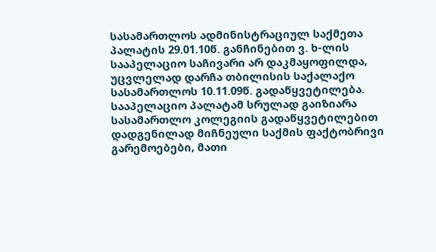სასამართლოს ადმინისტრაციულ საქმეთა პალატის 29.01.10წ. განჩინებით ვ. ხ-ლის სააპელაციო საჩივარი არ დაკმაყოფილდა, უცვლელად დარჩა თბილისის საქალაქო სასამართლოს 10.11.09წ. გადაწყვეტილება. სააპელაციო პალატამ სრულად გაიზიარა სასამართლო კოლეგიის გადაწყვეტილებით დადგენილად მიჩნეული საქმის ფაქტობრივი გარემოებები, მათი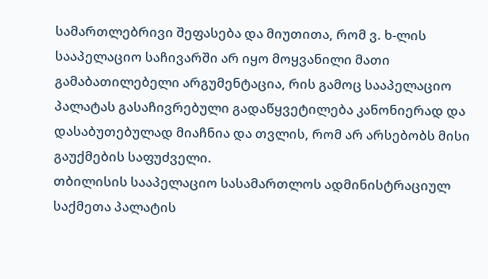სამართლებრივი შეფასება და მიუთითა, რომ ვ. ხ-ლის სააპელაციო საჩივარში არ იყო მოყვანილი მათი გამაბათილებელი არგუმენტაცია, რის გამოც სააპელაციო პალატას გასაჩივრებული გადაწყვეტილება კანონიერად და დასაბუთებულად მიაჩნია და თვლის, რომ არ არსებობს მისი გაუქმების საფუძველი.
თბილისის სააპელაციო სასამართლოს ადმინისტრაციულ საქმეთა პალატის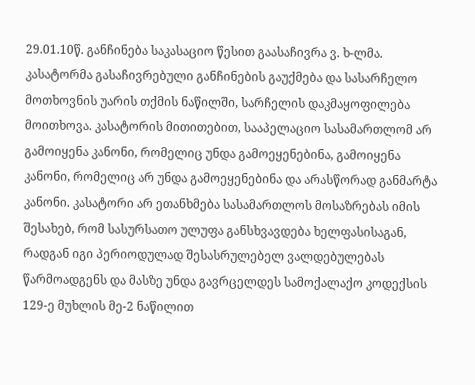29.01.10წ. განჩინება საკასაციო წესით გაასაჩივრა ვ. ხ-ლმა. კასატორმა გასაჩივრებული განჩინების გაუქმება და სასარჩელო მოთხოვნის უარის თქმის ნაწილში, სარჩელის დაკმაყოფილება მოითხოვა. კასატორის მითითებით, სააპელაციო სასამართლომ არ გამოიყენა კანონი, რომელიც უნდა გამოეყენებინა, გამოიყენა კანონი, რომელიც არ უნდა გამოეყენებინა და არასწორად განმარტა კანონი. კასატორი არ ეთანხმება სასამართლოს მოსაზრებას იმის შესახებ, რომ სასურსათო ულუფა განსხვავდება ხელფასისაგან, რადგან იგი პერიოდულად შესასრულებელ ვალდებულებას წარმოადგენს და მასზე უნდა გავრცელდეს სამოქალაქო კოდექსის 129-ე მუხლის მე-2 ნაწილით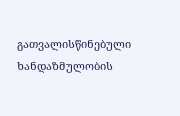გათვალისწინებული ხანდაზმულობის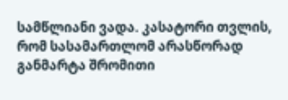სამწლიანი ვადა. კასატორი თვლის, რომ სასამართლომ არასწორად განმარტა შრომითი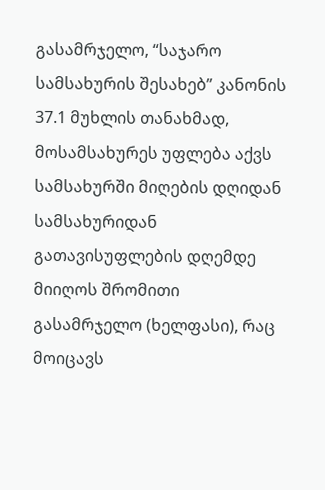გასამრჯელო, “საჯარო სამსახურის შესახებ” კანონის 37.1 მუხლის თანახმად, მოსამსახურეს უფლება აქვს სამსახურში მიღების დღიდან სამსახურიდან გათავისუფლების დღემდე მიიღოს შრომითი გასამრჯელო (ხელფასი), რაც მოიცავს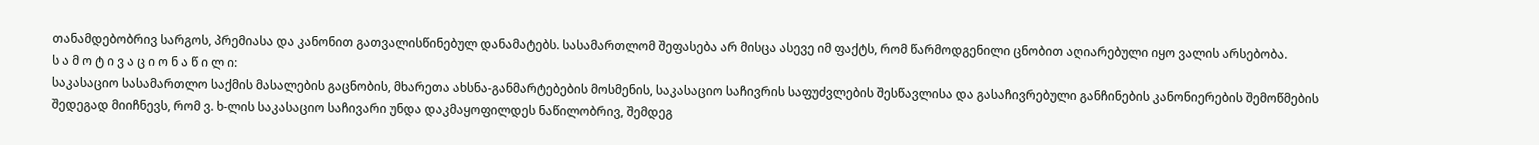თანამდებობრივ სარგოს, პრემიასა და კანონით გათვალისწინებულ დანამატებს. სასამართლომ შეფასება არ მისცა ასევე იმ ფაქტს, რომ წარმოდგენილი ცნობით აღიარებული იყო ვალის არსებობა.
ს ა მ ო ტ ი ვ ა ც ი ო ნ ა წ ი ლ ი:
საკასაციო სასამართლო საქმის მასალების გაცნობის, მხარეთა ახსნა-განმარტებების მოსმენის, საკასაციო საჩივრის საფუძვლების შესწავლისა და გასაჩივრებული განჩინების კანონიერების შემოწმების შედეგად მიიჩნევს, რომ ვ. ხ-ლის საკასაციო საჩივარი უნდა დაკმაყოფილდეს ნაწილობრივ, შემდეგ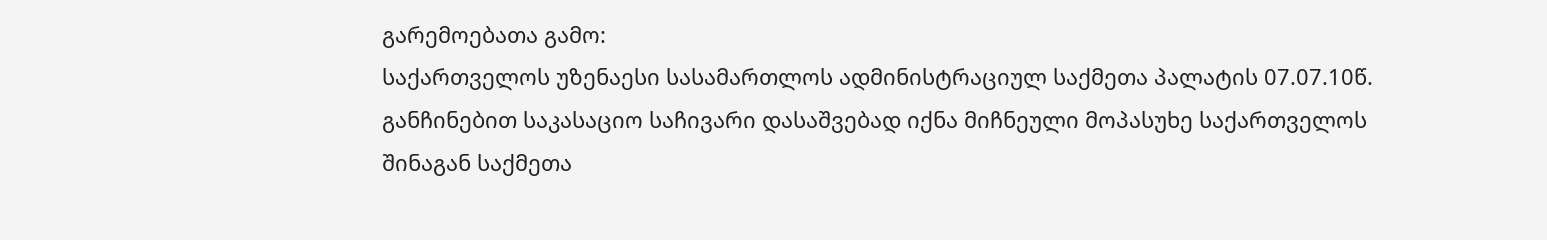გარემოებათა გამო:
საქართველოს უზენაესი სასამართლოს ადმინისტრაციულ საქმეთა პალატის 07.07.10წ. განჩინებით საკასაციო საჩივარი დასაშვებად იქნა მიჩნეული მოპასუხე საქართველოს შინაგან საქმეთა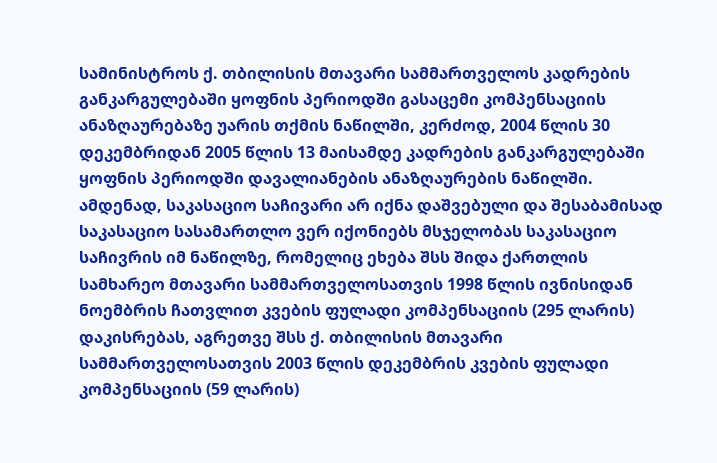სამინისტროს ქ. თბილისის მთავარი სამმართველოს კადრების განკარგულებაში ყოფნის პერიოდში გასაცემი კომპენსაციის ანაზღაურებაზე უარის თქმის ნაწილში, კერძოდ, 2004 წლის 30 დეკემბრიდან 2005 წლის 13 მაისამდე კადრების განკარგულებაში ყოფნის პერიოდში დავალიანების ანაზღაურების ნაწილში. ამდენად, საკასაციო საჩივარი არ იქნა დაშვებული და შესაბამისად საკასაციო სასამართლო ვერ იქონიებს მსჯელობას საკასაციო საჩივრის იმ ნაწილზე, რომელიც ეხება შსს შიდა ქართლის სამხარეო მთავარი სამმართველოსათვის 1998 წლის ივნისიდან ნოემბრის ჩათვლით კვების ფულადი კომპენსაციის (295 ლარის) დაკისრებას, აგრეთვე შსს ქ. თბილისის მთავარი სამმართველოსათვის 2003 წლის დეკემბრის კვების ფულადი კომპენსაციის (59 ლარის)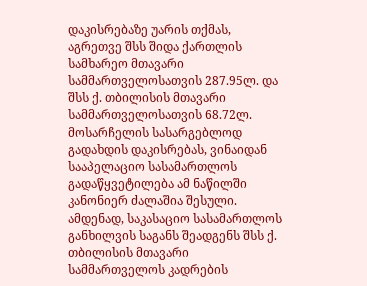დაკისრებაზე უარის თქმას, აგრეთვე შსს შიდა ქართლის სამხარეო მთავარი სამმართველოსათვის 287.95ლ. და შსს ქ. თბილისის მთავარი სამმართველოსათვის 68.72ლ. მოსარჩელის სასარგებლოდ გადახდის დაკისრებას, ვინაიდან სააპელაციო სასამართლოს გადაწყვეტილება ამ ნაწილში კანონიერ ძალაშია შესული. ამდენად, საკასაციო სასამართლოს განხილვის საგანს შეადგენს შსს ქ. თბილისის მთავარი სამმართველოს კადრების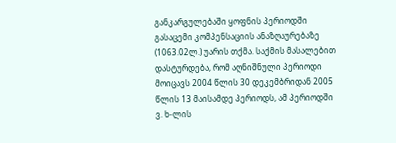განკარგულებაში ყოფნის პერიოდში გასაცემი კომპენსაციის ანაზღაურებაზე (1063.02ლ.) უარის თქმა. საქმის მასალებით დასტურდება, რომ აღნიშნული პერიოდი მოიცავს 2004 წლის 30 დეკემბრიდან 2005 წლის 13 მაისამდე პერიოდს, ამ პერიოდში ვ. ხ-ლის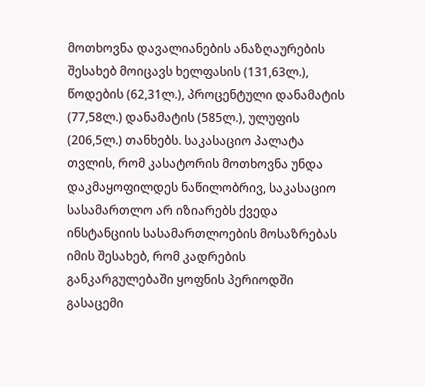მოთხოვნა დავალიანების ანაზღაურების შესახებ მოიცავს ხელფასის (131,63ლ.), წოდების (62,31ლ.), პროცენტული დანამატის (77,58ლ.) დანამატის (585ლ.), ულუფის (206,5ლ.) თანხებს. საკასაციო პალატა თვლის, რომ კასატორის მოთხოვნა უნდა დაკმაყოფილდეს ნაწილობრივ, საკასაციო სასამართლო არ იზიარებს ქვედა ინსტანციის სასამართლოების მოსაზრებას იმის შესახებ, რომ კადრების განკარგულებაში ყოფნის პერიოდში გასაცემი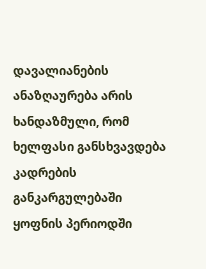დავალიანების ანაზღაურება არის ხანდაზმული, რომ ხელფასი განსხვავდება კადრების განკარგულებაში ყოფნის პერიოდში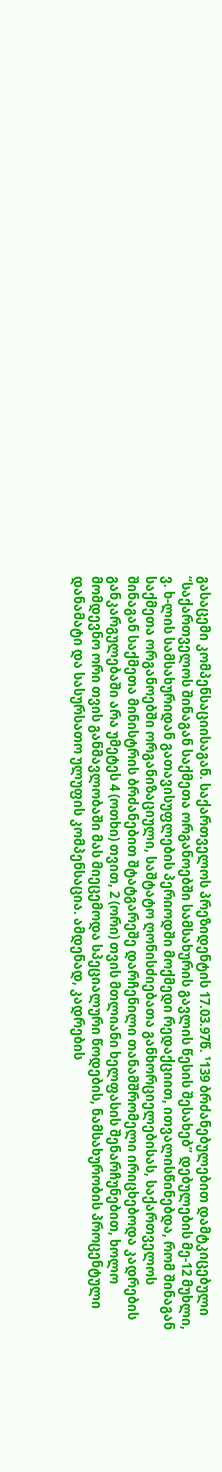გასაცემი კომპენსაციისაგან. საქართველოს პრეზიდენტის 17.03.97წ. ¹139 ბრძანებულებით დამტკიცებული “საქართველოს შინაგან საქმეთა ორგანოებში სამსახურის გავლის წესის შესახებ” დებულების მე-12 მუხლი, ვ. ხ-ლის სამსახურიდან გათავისუფლების პერიოდში მოქმედი რედაქციით, ითვალისწინებდა, რომ შინაგან საქმეთა ორგანოებში ორგანიზაციული, საშტატო ღონისძიებათა განხორციელებისას, საქართველოს შინაგან საქმეთა მინისტრის ბრძანებით შტატგარეშე დარჩენილი თანამშრომელი ირიცხებოდა კადრების განკარგულებაში არა უმეტეს 4 (ოთხი) თვით, 2 (ორი) თვის მთლიანი ხელფასის შენარჩუნებით, ხოლო მომდევნო ორი თვის განმავლობაში მას მიეცემოდა სპეციალური წოდების, ნამსახურობის პროცენტული დანამატი და სასურსათო ულუფის კომპენსაცია. ამდენად, კადრების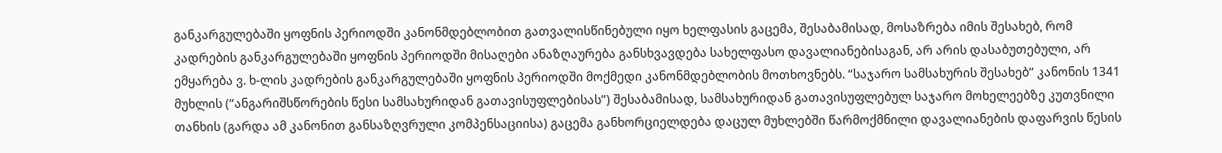განკარგულებაში ყოფნის პერიოდში კანონმდებლობით გათვალისწინებული იყო ხელფასის გაცემა, შესაბამისად, მოსაზრება იმის შესახებ, რომ კადრების განკარგულებაში ყოფნის პერიოდში მისაღები ანაზღაურება განსხვავდება სახელფასო დავალიანებისაგან, არ არის დასაბუთებული, არ ემყარება ვ. ხ-ლის კადრების განკარგულებაში ყოფნის პერიოდში მოქმედი კანონმდებლობის მოთხოვნებს. “საჯარო სამსახურის შესახებ” კანონის 1341 მუხლის (“ანგარიშსწორების წესი სამსახურიდან გათავისუფლებისას”) შესაბამისად, სამსახურიდან გათავისუფლებულ საჯარო მოხელეებზე კუთვნილი თანხის (გარდა ამ კანონით განსაზღვრული კომპენსაციისა) გაცემა განხორციელდება დაცულ მუხლებში წარმოქმნილი დავალიანების დაფარვის წესის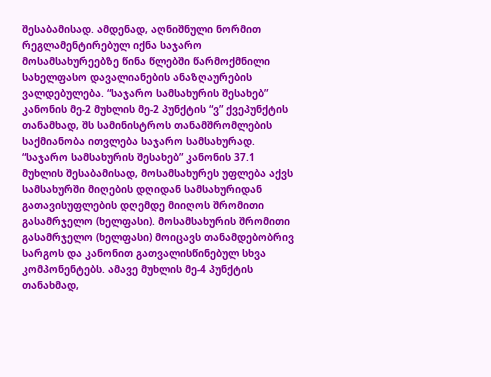შესაბამისად. ამდენად, აღნიშნული ნორმით რეგლამენტირებულ იქნა საჯარო მოსამსახურეებზე წინა წლებში წარმოქმნილი სახელფასო დავალიანების ანაზღაურების ვალდებულება. “საჯარო სამსახურის შესახებ” კანონის მე-2 მუხლის მე-2 პუნქტის “ვ” ქვეპუნქტის თანამხად, შს სამინისტროს თანამშრომლების საქმიანობა ითვლება საჯარო სამსახურად. “საჯარო სამსახურის შესახებ” კანონის 37.1 მუხლის შესაბამისად, მოსამსახურეს უფლება აქვს სამსახურში მიღების დღიდან სამსახურიდან გათავისუფლების დღემდე მიიღოს შრომითი გასამრჯელო (ხელფასი). მოსამსახურის შრომითი გასამრჯელო (ხელფასი) მოიცავს თანამდებობრივ სარგოს და კანონით გათვალისწინებულ სხვა კომპონენტებს. ამავე მუხლის მე-4 პუნქტის თანახმად,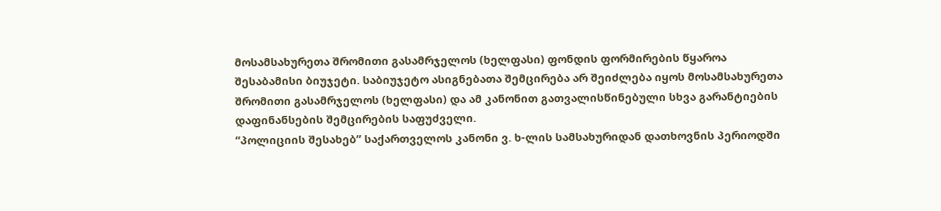მოსამსახურეთა შრომითი გასამრჯელოს (ხელფასი) ფონდის ფორმირების წყაროა შესაბამისი ბიუჯეტი. საბიუჯეტო ასიგნებათა შემცირება არ შეიძლება იყოს მოსამსახურეთა შრომითი გასამრჯელოს (ხელფასი) და ამ კანონით გათვალისწინებული სხვა გარანტიების დაფინანსების შემცირების საფუძველი.
“პოლიციის შესახებ” საქართველოს კანონი ვ. ხ-ლის სამსახურიდან დათხოვნის პერიოდში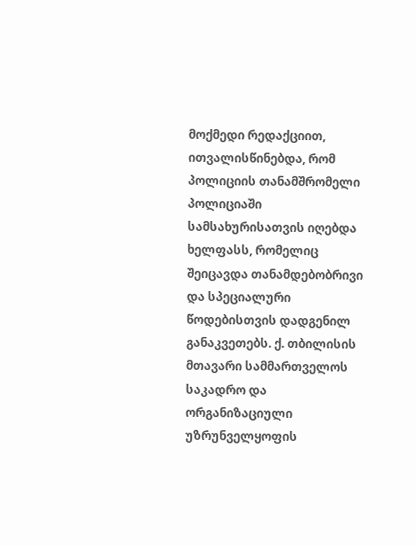მოქმედი რედაქციით, ითვალისწინებდა, რომ პოლიციის თანამშრომელი პოლიციაში სამსახურისათვის იღებდა ხელფასს, რომელიც შეიცავდა თანამდებობრივი და სპეციალური წოდებისთვის დადგენილ განაკვეთებს. ქ. თბილისის მთავარი სამმართველოს საკადრო და ორგანიზაციული უზრუნველყოფის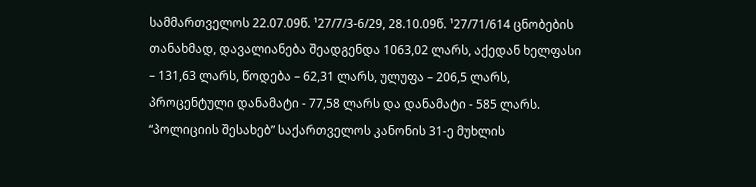სამმართველოს 22.07.09წ. ¹27/7/3-6/29, 28.10.09წ. ¹27/71/614 ცნობების თანახმად, დავალიანება შეადგენდა 1063,02 ლარს, აქედან ხელფასი – 131,63 ლარს, წოდება – 62,31 ლარს, ულუფა – 206,5 ლარს, პროცენტული დანამატი - 77,58 ლარს და დანამატი - 585 ლარს.
“პოლიციის შესახებ” საქართველოს კანონის 31-ე მუხლის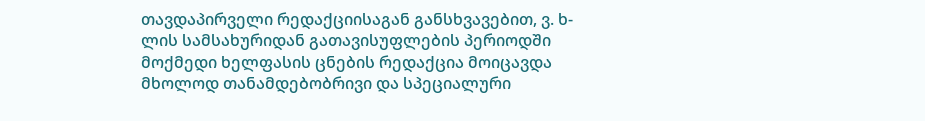თავდაპირველი რედაქციისაგან განსხვავებით, ვ. ხ-ლის სამსახურიდან გათავისუფლების პერიოდში მოქმედი ხელფასის ცნების რედაქცია მოიცავდა მხოლოდ თანამდებობრივი და სპეციალური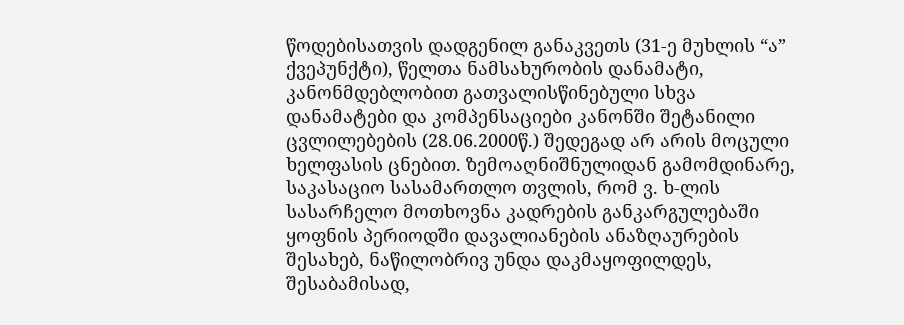წოდებისათვის დადგენილ განაკვეთს (31-ე მუხლის “ა” ქვეპუნქტი), წელთა ნამსახურობის დანამატი, კანონმდებლობით გათვალისწინებული სხვა დანამატები და კომპენსაციები კანონში შეტანილი ცვლილებების (28.06.2000წ.) შედეგად არ არის მოცული ხელფასის ცნებით. ზემოაღნიშნულიდან გამომდინარე, საკასაციო სასამართლო თვლის, რომ ვ. ხ-ლის სასარჩელო მოთხოვნა კადრების განკარგულებაში ყოფნის პერიოდში დავალიანების ანაზღაურების შესახებ, ნაწილობრივ უნდა დაკმაყოფილდეს, შესაბამისად,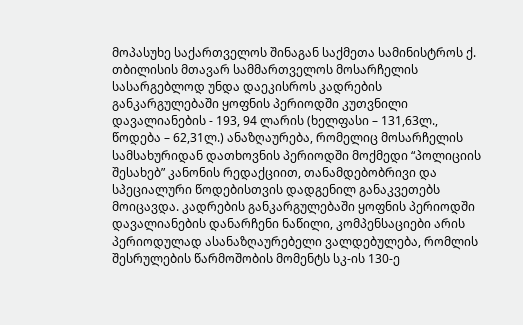მოპასუხე საქართველოს შინაგან საქმეთა სამინისტროს ქ. თბილისის მთავარ სამმართველოს მოსარჩელის სასარგებლოდ უნდა დაეკისროს კადრების განკარგულებაში ყოფნის პერიოდში კუთვნილი დავალიანების - 193, 94 ლარის (ხელფასი – 131,63ლ., წოდება – 62,31ლ.) ანაზღაურება, რომელიც მოსარჩელის სამსახურიდან დათხოვნის პერიოდში მოქმედი “პოლიციის შესახებ” კანონის რედაქციით, თანამდებობრივი და სპეციალური წოდებისთვის დადგენილ განაკვეთებს მოიცავდა. კადრების განკარგულებაში ყოფნის პერიოდში დავალიანების დანარჩენი ნაწილი, კომპენსაციები არის პერიოდულად ასანაზღაურებელი ვალდებულება, რომლის შესრულების წარმოშობის მომენტს სკ-ის 130-ე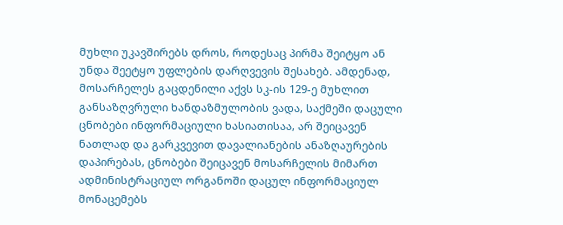მუხლი უკავშირებს დროს, როდესაც პირმა შეიტყო ან უნდა შეეტყო უფლების დარღვევის შესახებ. ამდენად, მოსარჩელეს გაცდენილი აქვს სკ-ის 129-ე მუხლით განსაზღვრული ხანდაზმულობის ვადა, საქმეში დაცული ცნობები ინფორმაციული ხასიათისაა, არ შეიცავენ ნათლად და გარკვევით დავალიანების ანაზღაურების დაპირებას, ცნობები შეიცავენ მოსარჩელის მიმართ ადმინისტრაციულ ორგანოში დაცულ ინფორმაციულ მონაცემებს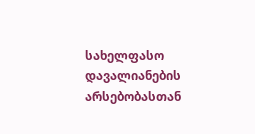სახელფასო დავალიანების არსებობასთან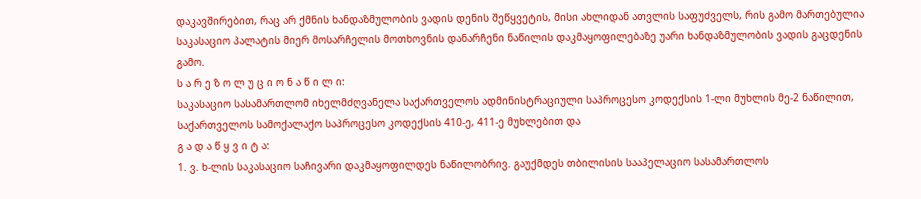დაკავშირებით, რაც არ ქმნის ხანდაზმულობის ვადის დენის შეწყვეტის, მისი ახლიდან ათვლის საფუძველს, რის გამო მართებულია საკასაციო პალატის მიერ მოსარჩელის მოთხოვნის დანარჩენი ნაწილის დაკმაყოფილებაზე უარი ხანდაზმულობის ვადის გაცდენის გამო.
ს ა რ ე ზ ო ლ უ ც ი ო ნ ა წ ი ლ ი:
საკასაციო სასამართლომ იხელმძღვანელა საქართველოს ადმინისტრაციული საპროცესო კოდექსის 1-ლი მუხლის მე-2 ნაწილით, საქართველოს სამოქალაქო საპროცესო კოდექსის 410-ე, 411-ე მუხლებით და
გ ა დ ა წ ყ ვ ი ტ ა:
1. ვ. ხ-ლის საკასაციო საჩივარი დაკმაყოფილდეს ნაწილობრივ. გაუქმდეს თბილისის სააპელაციო სასამართლოს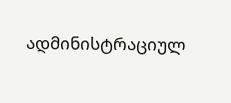ადმინისტრაციულ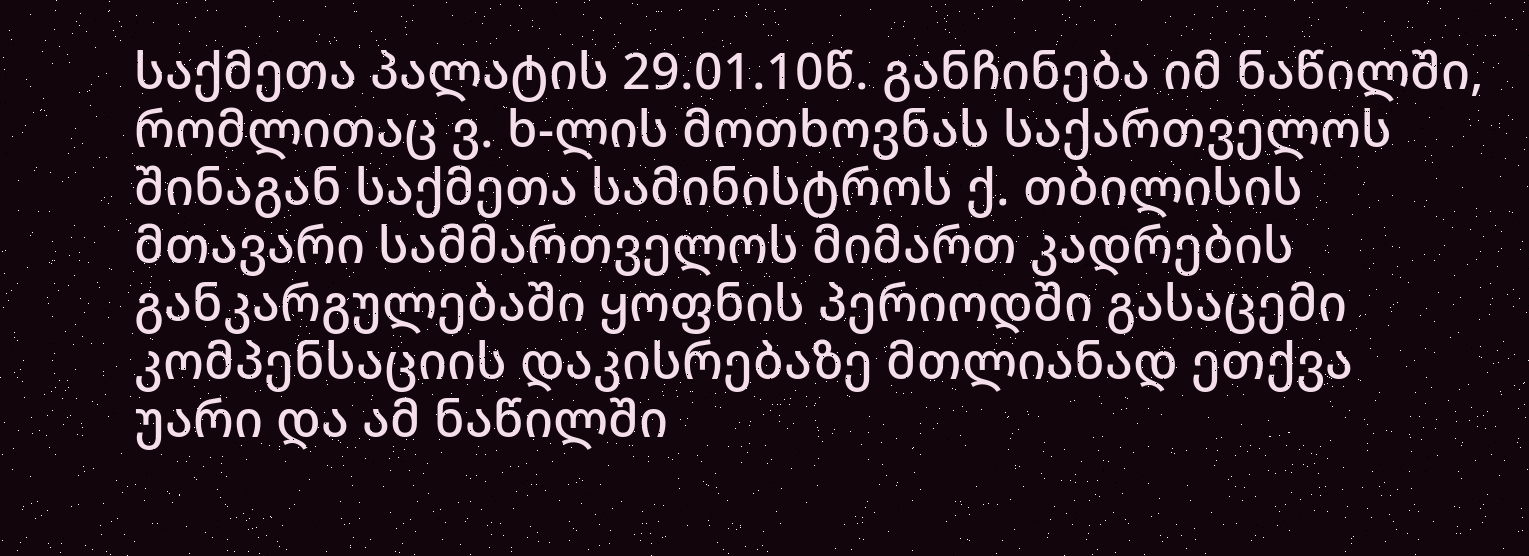საქმეთა პალატის 29.01.10წ. განჩინება იმ ნაწილში, რომლითაც ვ. ხ-ლის მოთხოვნას საქართველოს შინაგან საქმეთა სამინისტროს ქ. თბილისის მთავარი სამმართველოს მიმართ კადრების განკარგულებაში ყოფნის პერიოდში გასაცემი კომპენსაციის დაკისრებაზე მთლიანად ეთქვა უარი და ამ ნაწილში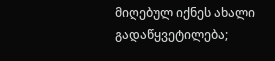მიღებულ იქნეს ახალი გადაწყვეტილება;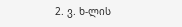2. ვ. ხ-ლის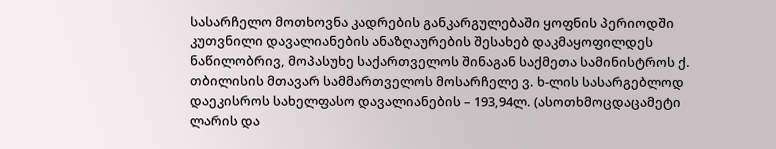სასარჩელო მოთხოვნა კადრების განკარგულებაში ყოფნის პერიოდში კუთვნილი დავალიანების ანაზღაურების შესახებ დაკმაყოფილდეს ნაწილობრივ, მოპასუხე საქართველოს შინაგან საქმეთა სამინისტროს ქ. თბილისის მთავარ სამმართველოს მოსარჩელე ვ. ხ-ლის სასარგებლოდ დაეკისროს სახელფასო დავალიანების – 193,94ლ. (ასოთხმოცდაცამეტი ლარის და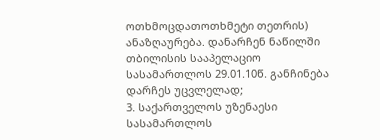ოთხმოცდათოთხმეტი თეთრის) ანაზღაურება. დანარჩენ ნაწილში თბილისის სააპელაციო სასამართლოს 29.01.10წ. განჩინება დარჩეს უცვლელად;
3. საქართველოს უზენაესი სასამართლოს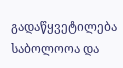გადაწყვეტილება საბოლოოა და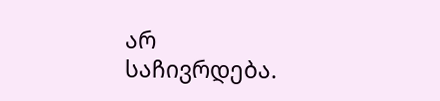არ საჩივრდება.